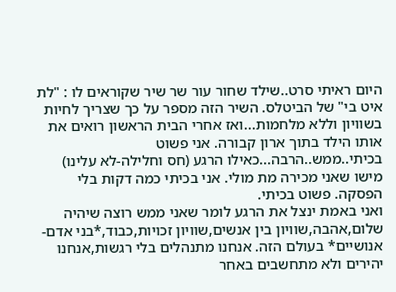היום ראיתי סרט..שילד שחור עור שר שיר שקוראים לו : "לת איט בי" של הביטלס. השיר הזה מספר על כך שצריך לחיות בשוויון וללא מלחמות...ואז אחרי הבית הראשון רואים את אותו הילד בתוך ארון קבורה. אני פשוט בכיתי..ממש..הרבה...כאילו הרגע (חס וחלילה-לא עלינו) מישו שאני מכירה מת מולי. אני בכיתי כמה דקות בלי הפסקה. פשוט בכיתי.
ואני באמת ינצל את הרגע לומר שאני ממש רוצה שיהיה שלום,אהבה,שוויון בין אנשים,שוויון זכויות,כבוד,*בני אדם-אנושיים* בעולם הזה. אנחנו מתנהלים בלי רגשות,אנחנו יהירים ולא מתחשבים באחר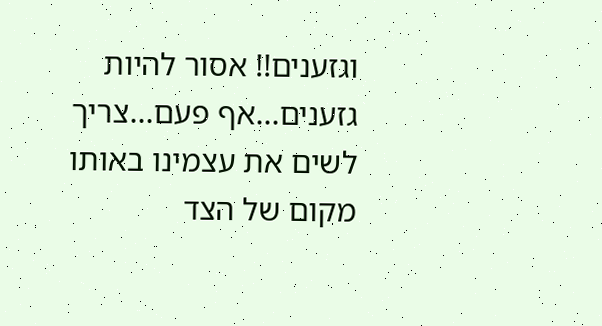וגזענים!! אסור להיות גזענים...אף פעם...צריך לשים את עצמינו באותו מקום של הצד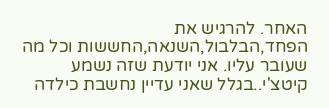האחר. להרגיש את הפחד,הבלבול,השנאה,החששות וכל מה שעובר עליו. אני יודעת שזה נשמע קיטצ'י..בגלל שאני עדיין נחשבת כילדה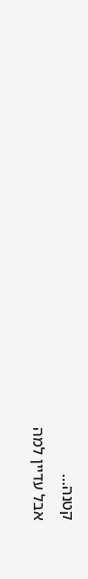קטנה...
אבל עדיין למה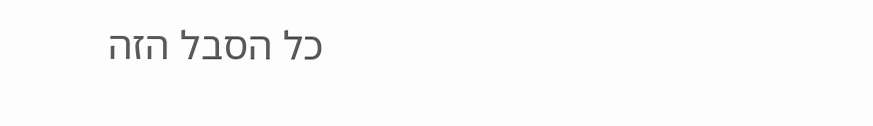כל הסבל הזה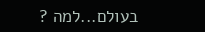בעולם...למה ?